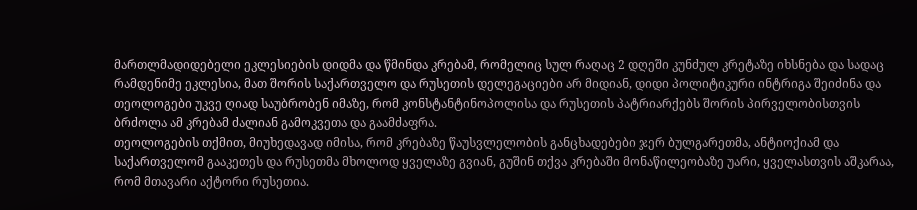მართლმადიდებელი ეკლესიების დიდმა და წმინდა კრებამ, რომელიც სულ რაღაც 2 დღეში კუნძულ კრეტაზე იხსნება და სადაც რამდენიმე ეკლესია, მათ შორის საქართველო და რუსეთის დელეგაციები არ მიდიან, დიდი პოლიტიკური ინტრიგა შეიძინა და თეოლოგები უკვე ღიად საუბრობენ იმაზე, რომ კონსტანტინოპოლისა და რუსეთის პატრიარქებს შორის პირველობისთვის ბრძოლა ამ კრებამ ძალიან გამოკვეთა და გაამძაფრა.
თეოლოგების თქმით, მიუხედავად იმისა, რომ კრებაზე წაუსვლელობის განცხადებები ჯერ ბულგარეთმა, ანტიოქიამ და საქართველომ გააკეთეს და რუსეთმა მხოლოდ ყველაზე გვიან, გუშინ თქვა კრებაში მონაწილეობაზე უარი, ყველასთვის აშკარაა, რომ მთავარი აქტორი რუსეთია.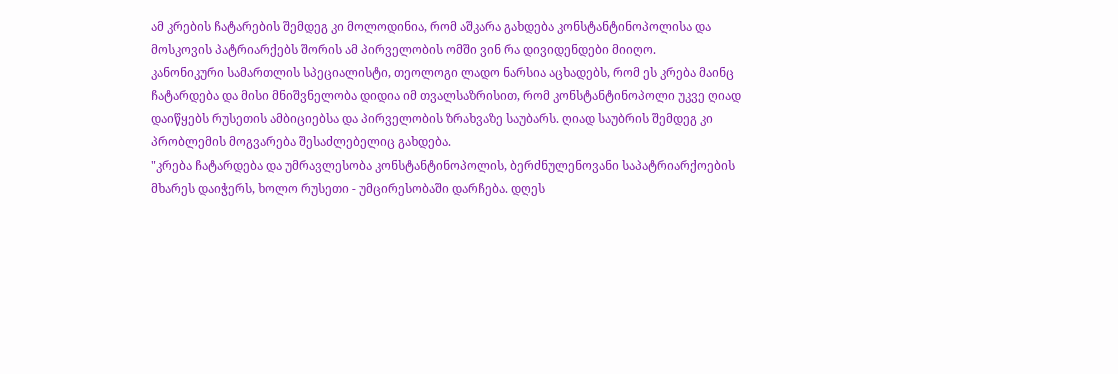ამ კრების ჩატარების შემდეგ კი მოლოდინია, რომ აშკარა გახდება კონსტანტინოპოლისა და მოსკოვის პატრიარქებს შორის ამ პირველობის ომში ვინ რა დივიდენდები მიიღო.
კანონიკური სამართლის სპეციალისტი, თეოლოგი ლადო ნარსია აცხადებს, რომ ეს კრება მაინც ჩატარდება და მისი მნიშვნელობა დიდია იმ თვალსაზრისით, რომ კონსტანტინოპოლი უკვე ღიად დაიწყებს რუსეთის ამბიციებსა და პირველობის ზრახვაზე საუბარს. ღიად საუბრის შემდეგ კი პრობლემის მოგვარება შესაძლებელიც გახდება.
"კრება ჩატარდება და უმრავლესობა კონსტანტინოპოლის, ბერძნულენოვანი საპატრიარქოების მხარეს დაიჭერს, ხოლო რუსეთი - უმცირესობაში დარჩება. დღეს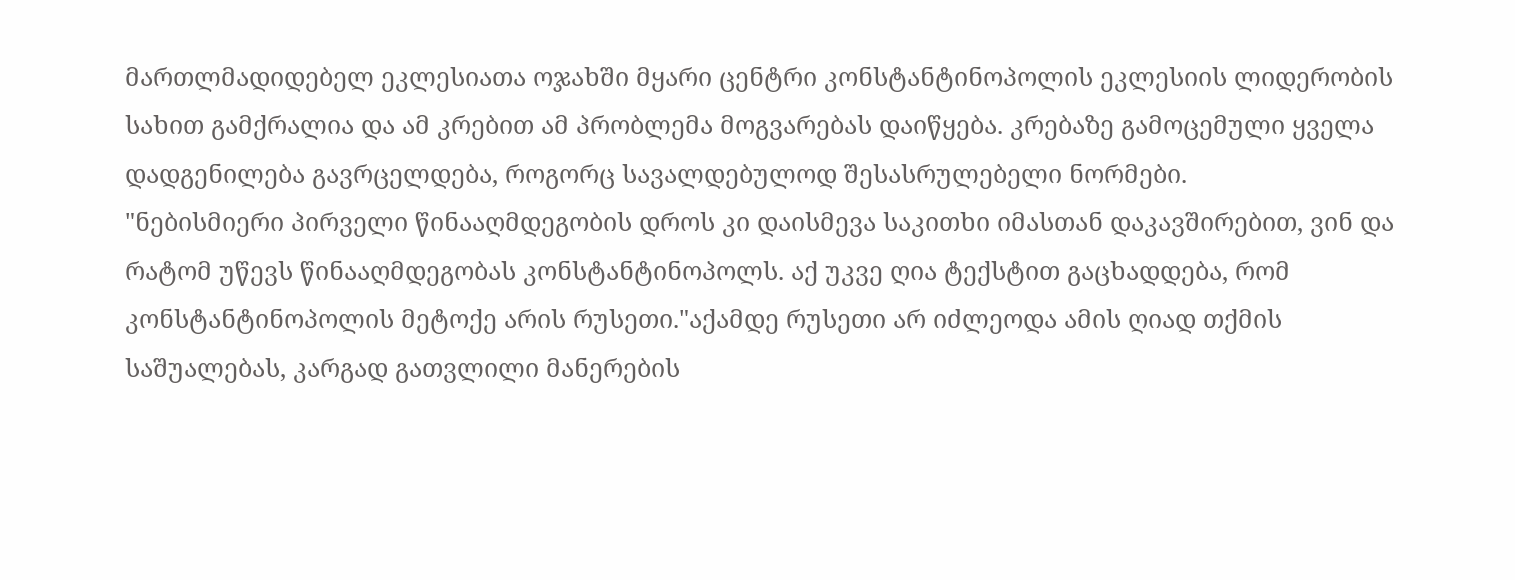მართლმადიდებელ ეკლესიათა ოჯახში მყარი ცენტრი კონსტანტინოპოლის ეკლესიის ლიდერობის სახით გამქრალია და ამ კრებით ამ პრობლემა მოგვარებას დაიწყება. კრებაზე გამოცემული ყველა დადგენილება გავრცელდება, როგორც სავალდებულოდ შესასრულებელი ნორმები.
"ნებისმიერი პირველი წინააღმდეგობის დროს კი დაისმევა საკითხი იმასთან დაკავშირებით, ვინ და რატომ უწევს წინააღმდეგობას კონსტანტინოპოლს. აქ უკვე ღია ტექსტით გაცხადდება, რომ კონსტანტინოპოლის მეტოქე არის რუსეთი."აქამდე რუსეთი არ იძლეოდა ამის ღიად თქმის საშუალებას, კარგად გათვლილი მანერების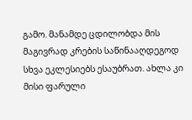გამო. მანამდე ცდილობდა მის მაგივრად კრების საწინააღდეგოდ სხვა ეკლესიებს ესაუბრათ. ახლა კი მისი ფარული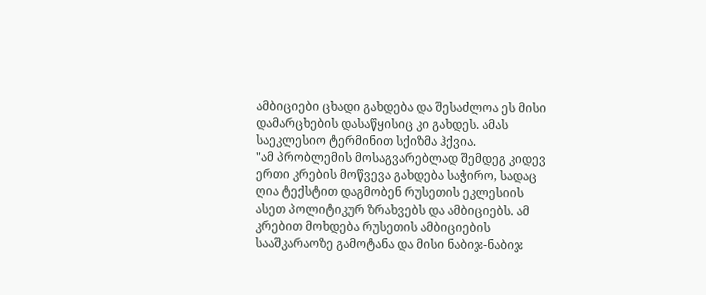ამბიციები ცხადი გახდება და შესაძლოა ეს მისი დამარცხების დასაწყისიც კი გახდეს. ამას საეკლესიო ტერმინით სქიზმა ჰქვია.
"ამ პრობლემის მოსაგვარებლად შემდეგ კიდევ ერთი კრების მოწვევა გახდება საჭირო, სადაც ღია ტექსტით დაგმობენ რუსეთის ეკლესიის ასეთ პოლიტიკურ ზრახვებს და ამბიციებს. ამ კრებით მოხდება რუსეთის ამბიციების სააშკარაოზე გამოტანა და მისი ნაბიჯ-ნაბიჯ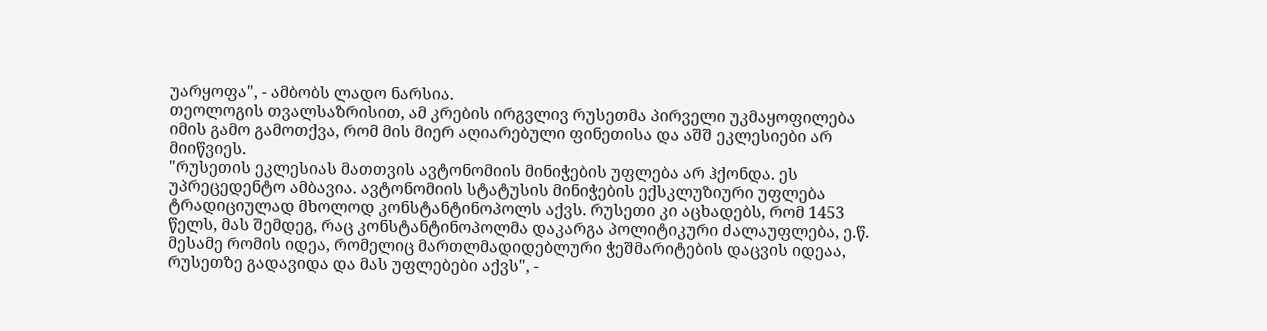უარყოფა", - ამბობს ლადო ნარსია.
თეოლოგის თვალსაზრისით, ამ კრების ირგვლივ რუსეთმა პირველი უკმაყოფილება იმის გამო გამოთქვა, რომ მის მიერ აღიარებული ფინეთისა და აშშ ეკლესიები არ მიიწვიეს.
"რუსეთის ეკლესიას მათთვის ავტონომიის მინიჭების უფლება არ ჰქონდა. ეს უპრეცედენტო ამბავია. ავტონომიის სტატუსის მინიჭების ექსკლუზიური უფლება ტრადიციულად მხოლოდ კონსტანტინოპოლს აქვს. რუსეთი კი აცხადებს, რომ 1453 წელს, მას შემდეგ, რაც კონსტანტინოპოლმა დაკარგა პოლიტიკური ძალაუფლება, ე.წ. მესამე რომის იდეა, რომელიც მართლმადიდებლური ჭეშმარიტების დაცვის იდეაა, რუსეთზე გადავიდა და მას უფლებები აქვს", -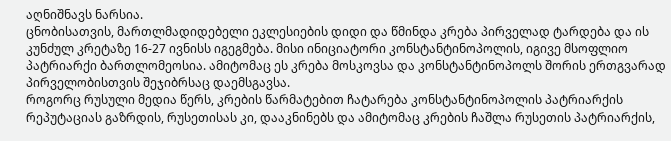აღნიშნავს ნარსია.
ცნობისათვის, მართლმადიდებელი ეკლესიების დიდი და წმინდა კრება პირველად ტარდება და ის კუნძულ კრეტაზე 16-27 ივნისს იგეგმება. მისი ინიციატორი კონსტანტინოპოლის, იგივე მსოფლიო პატრიარქი ბართლომეოსია. ამიტომაც ეს კრება მოსკოვსა და კონსტანტინოპოლს შორის ერთგვარად პირველობისთვის შეჯიბრსაც დაემსგავსა.
როგორც რუსული მედია წერს, კრების წარმატებით ჩატარება კონსტანტინოპოლის პატრიარქის რეპუტაციას გაზრდის, რუსეთისას კი, დააკნინებს და ამიტომაც კრების ჩაშლა რუსეთის პატრიარქის,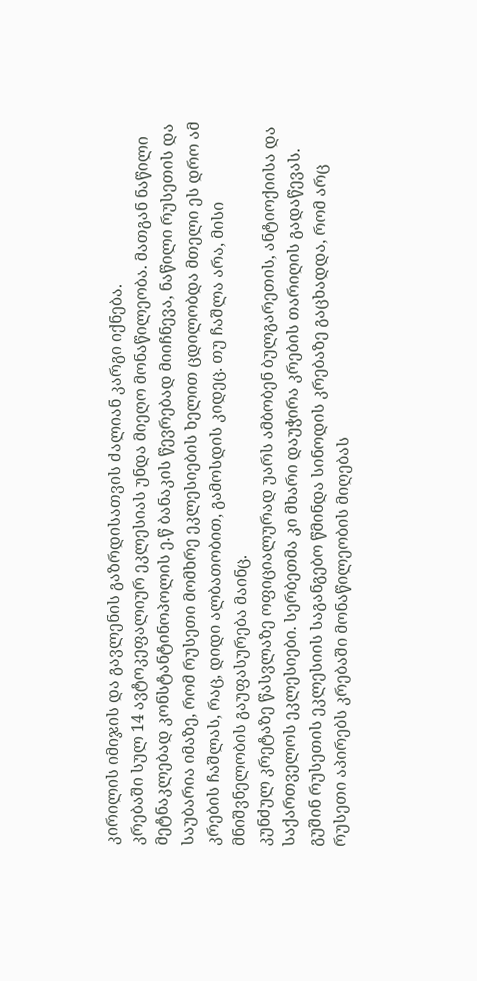კირილის იმიჯის და გავლენის გაზრდისათვის ძალიან კარგი იქნება.
კრებაში სულ 14 ავტოკეფალიურ ეკლესიას უნდა მიეღო მონაწილეობა. მათგან ნაწილი მეტნაკლებად კონსტანტინოპოლის ე.წ ბანაკის წევრებად მიიჩნევა, ნაწილი რუსეთის და საუბარია იმაზე, რომ რუსეთი მომხრე ეკლესიების ხელით ცდილობდა მთელი ეს დრო ამ კრების ჩაშლას, რაც, დიდი ალბათობით, გამოსდის კიდეც. თუ ჩაშლა არა, მისი მნიშვნელობის გაუფასურება მაინც.
კუნძულ კრეტაზე წასვლაზე ოფიციალურად უარს ამბობენ ბულგარეთის, ანტიოქიისა და საქართველოს ეკლესიები. სერბეთმა კი მხარი დაუჭირა კრების თარიღის გადაწევას. გუშინ რუსეთის ეკლესიის საგანგებო წმინდა სინოდის კრებაზე გაცხადდა, რომ არც რუსეთი აპირებს კრებაში მონაწილეობის მიღებას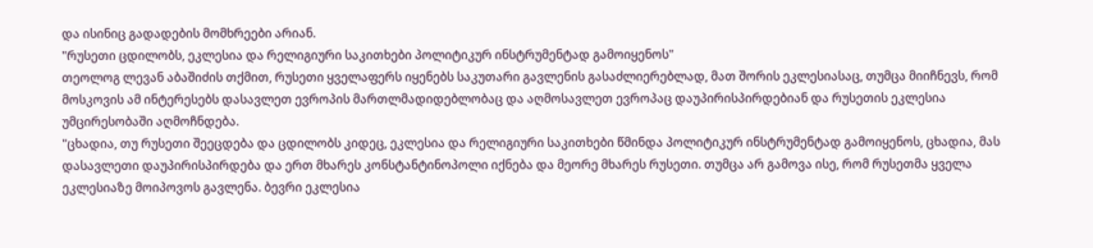და ისინიც გადადების მომხრეები არიან.
"რუსეთი ცდილობს, ეკლესია და რელიგიური საკითხები პოლიტიკურ ინსტრუმენტად გამოიყენოს"
თეოლოგ ლევან აბაშიძის თქმით, რუსეთი ყველაფერს იყენებს საკუთარი გავლენის გასაძლიერებლად, მათ შორის ეკლესიასაც, თუმცა მიიჩნევს, რომ მოსკოვის ამ ინტერესებს დასავლეთ ევროპის მართლმადიდებლობაც და აღმოსავლეთ ევროპაც დაუპირისპირდებიან და რუსეთის ეკლესია უმცირესობაში აღმოჩნდება.
"ცხადია, თუ რუსეთი შეეცდება და ცდილობს კიდეც, ეკლესია და რელიგიური საკითხები წმინდა პოლიტიკურ ინსტრუმენტად გამოიყენოს, ცხადია, მას დასავლეთი დაუპირისპირდება და ერთ მხარეს კონსტანტინოპოლი იქნება და მეორე მხარეს რუსეთი. თუმცა არ გამოვა ისე, რომ რუსეთმა ყველა ეკლესიაზე მოიპოვოს გავლენა. ბევრი ეკლესია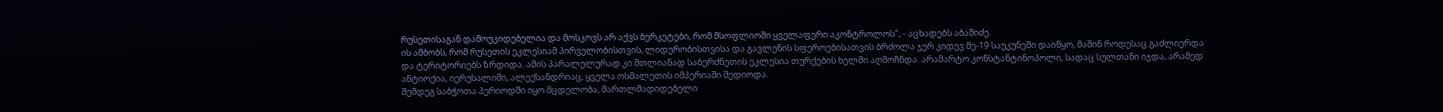რუსეთისაგან დამოუკიდებელია და მოსკოვს არ აქვს ბერკეტები, რომ მსოფლიოში ყველაფერი აკონტროლოს", - აცხადებს აბაშიძე.
ის ამბობს, რომ რუსეთის ეკლესიამ პირველობისთვის, ლიდერობისთვისა და გავლენის სფეროებისათვის ბრძოლა ჯერ კიდევ მე-19 საუკუნეში დაიწყო, მაშინ როდესაც გაძლიერდა და ტერიტორიებს ზრდიდა. ამის პარალელურად კი მთლიანად საბერძნეთის ეკლესია თურქების ხელში აღმოჩნდა. არამარტო კონსტანტინოპოლი, სადაც სულთანი იჯდა, არამედ ანტიოქია, იერუსალიმი, ალექსანდრიაც, ყველა ოსმალეთის იმპერიაში შედიოდა.
შემდეგ საბჭოთა პერიოდში იყო მცდელობა, მართლმადიდებელი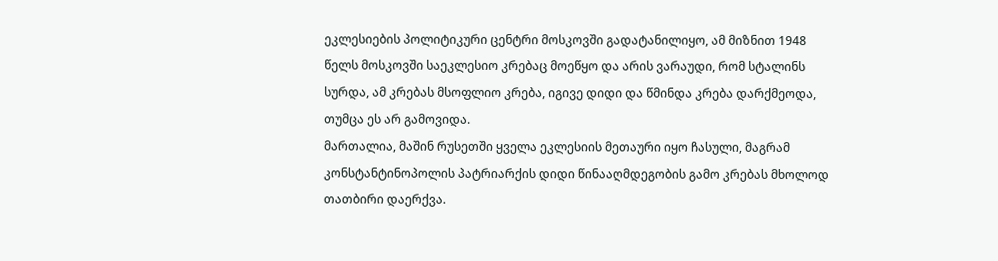ეკლესიების პოლიტიკური ცენტრი მოსკოვში გადატანილიყო, ამ მიზნით 1948 წელს მოსკოვში საეკლესიო კრებაც მოეწყო და არის ვარაუდი, რომ სტალინს სურდა, ამ კრებას მსოფლიო კრება, იგივე დიდი და წმინდა კრება დარქმეოდა, თუმცა ეს არ გამოვიდა.
მართალია, მაშინ რუსეთში ყველა ეკლესიის მეთაური იყო ჩასული, მაგრამ კონსტანტინოპოლის პატრიარქის დიდი წინააღმდეგობის გამო კრებას მხოლოდ თათბირი დაერქვა.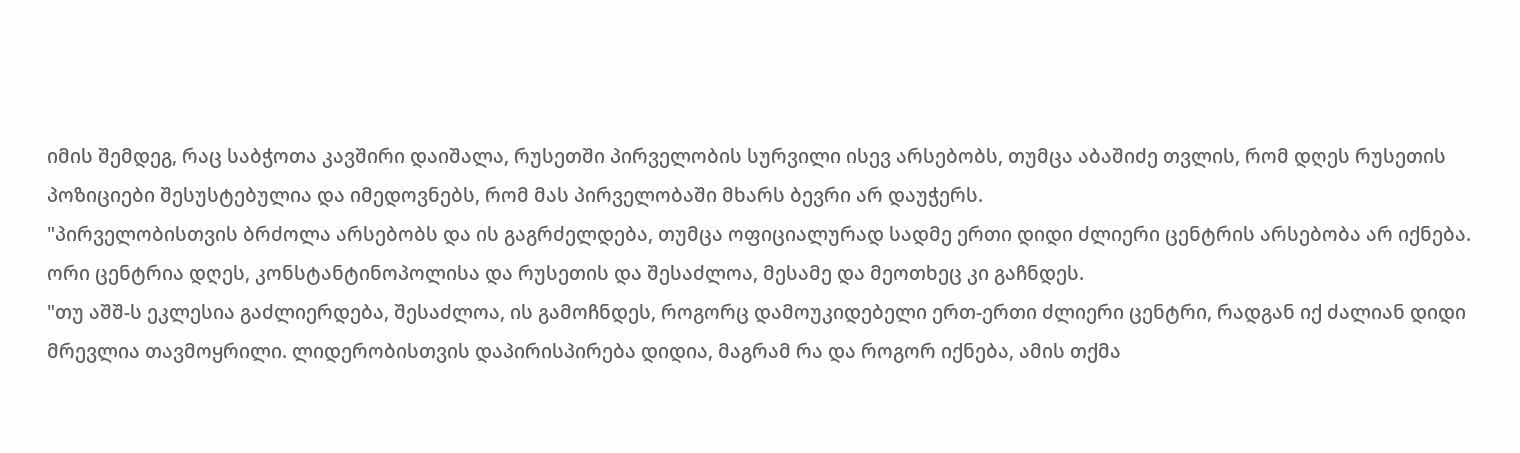იმის შემდეგ, რაც საბჭოთა კავშირი დაიშალა, რუსეთში პირველობის სურვილი ისევ არსებობს, თუმცა აბაშიძე თვლის, რომ დღეს რუსეთის პოზიციები შესუსტებულია და იმედოვნებს, რომ მას პირველობაში მხარს ბევრი არ დაუჭერს.
"პირველობისთვის ბრძოლა არსებობს და ის გაგრძელდება, თუმცა ოფიციალურად სადმე ერთი დიდი ძლიერი ცენტრის არსებობა არ იქნება. ორი ცენტრია დღეს, კონსტანტინოპოლისა და რუსეთის და შესაძლოა, მესამე და მეოთხეც კი გაჩნდეს.
"თუ აშშ-ს ეკლესია გაძლიერდება, შესაძლოა, ის გამოჩნდეს, როგორც დამოუკიდებელი ერთ-ერთი ძლიერი ცენტრი, რადგან იქ ძალიან დიდი მრევლია თავმოყრილი. ლიდერობისთვის დაპირისპირება დიდია, მაგრამ რა და როგორ იქნება, ამის თქმა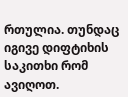რთულია. თუნდაც იგივე დიფტიხის საკითხი რომ ავიღოთ.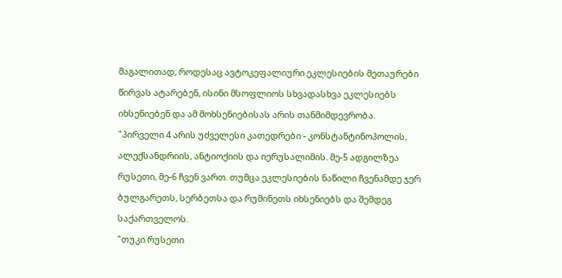მაგალითად, როდესაც ავტოკეფალიური ეკლესიების მეთაურები წირვას ატარებენ, ისინი მსოფლიოს სხვადასხვა ეკლესიებს იხსენიებენ და ამ მოხსენიებისას არის თანმიმდევრობა.
"პირველი 4 არის უძველესი კათედრები - კონსტანტინოპოლის, ალექსანდრიის, ანტიოქიის და იერუსალიმის. მე-5 ადგილზეა რუსეთი, მე-6 ჩვენ ვართ. თუმცა ეკლესიების ნაწილი ჩვენამდე ჯერ ბულგარეთს, სერბეთსა და რუმინეთს იხსენიებს და შემდეგ საქართველოს.
"თუკი რუსეთი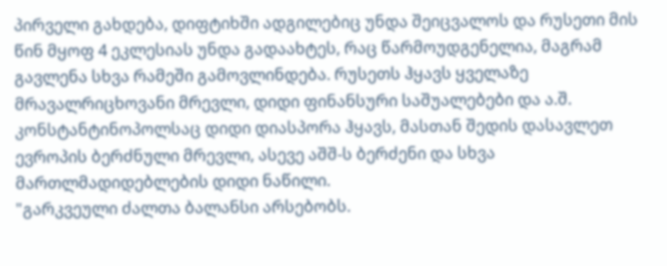პირველი გახდება, დიფტიხში ადგილებიც უნდა შეიცვალოს და რუსეთი მის წინ მყოფ 4 ეკლესიას უნდა გადაახტეს, რაც წარმოუდგენელია, მაგრამ გავლენა სხვა რამეში გამოვლინდება. რუსეთს ჰყავს ყველაზე მრავალრიცხოვანი მრევლი, დიდი ფინანსური საშუალებები და ა.შ. კონსტანტინოპოლსაც დიდი დიასპორა ჰყავს, მასთან შედის დასავლეთ ევროპის ბერძნული მრევლი, ასევე აშშ-ს ბერძენი და სხვა მართლმადიდებლების დიდი ნაწილი.
"გარკვეული ძალთა ბალანსი არსებობს.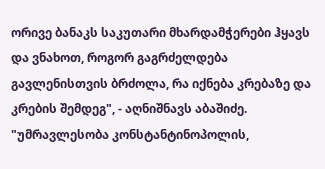ორივე ბანაკს საკუთარი მხარდამჭერები ჰყავს და ვნახოთ, როგორ გაგრძელდება გავლენისთვის ბრძოლა, რა იქნება კრებაზე და კრების შემდეგ", - აღნიშნავს აბაშიძე.
"უმრავლესობა კონსტანტინოპოლის,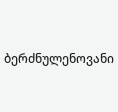ბერძნულენოვანი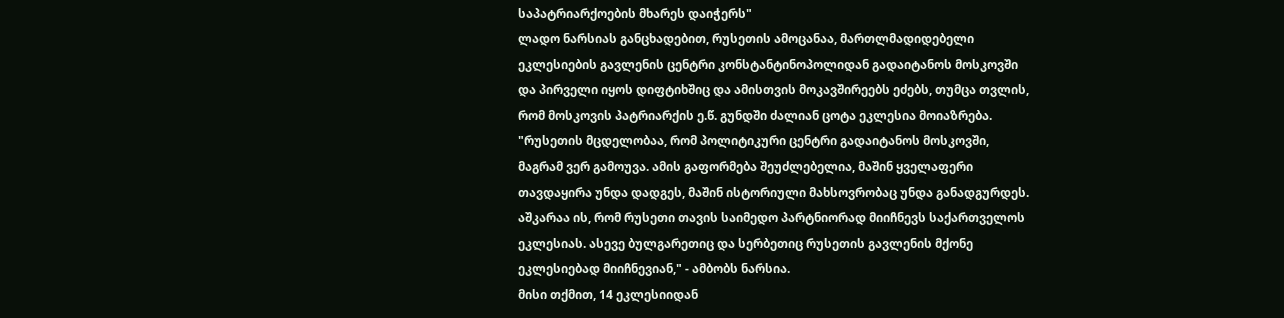საპატრიარქოების მხარეს დაიჭერს"
ლადო ნარსიას განცხადებით, რუსეთის ამოცანაა, მართლმადიდებელი ეკლესიების გავლენის ცენტრი კონსტანტინოპოლიდან გადაიტანოს მოსკოვში და პირველი იყოს დიფტიხშიც და ამისთვის მოკავშირეებს ეძებს, თუმცა თვლის, რომ მოსკოვის პატრიარქის ე.წ. გუნდში ძალიან ცოტა ეკლესია მოიაზრება.
"რუსეთის მცდელობაა, რომ პოლიტიკური ცენტრი გადაიტანოს მოსკოვში, მაგრამ ვერ გამოუვა. ამის გაფორმება შეუძლებელია, მაშინ ყველაფერი თავდაყირა უნდა დადგეს, მაშინ ისტორიული მახსოვრობაც უნდა განადგურდეს. აშკარაა ის, რომ რუსეთი თავის საიმედო პარტნიორად მიიჩნევს საქართველოს ეკლესიას. ასევე ბულგარეთიც და სერბეთიც რუსეთის გავლენის მქონე ეკლესიებად მიიჩნევიან," - ამბობს ნარსია.
მისი თქმით, 14 ეკლესიიდან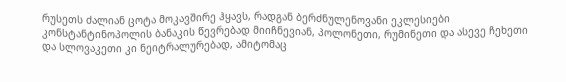რუსეთს ძალიან ცოტა მოკავშირე ჰყავს, რადგან ბერძნულენოვანი ეკლესიები კონსტანტინოპოლის ბანაკის წევრებად მიიჩნევიან, პოლონეთი, რუმინეთი და ასევე ჩეხეთი და სლოვაკეთი კი ნეიტრალურებად, ამიტომაც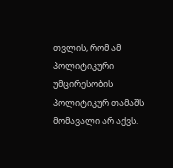თვლის, რომ ამ პოლიტიკური უმცირესობის პოლიტიკურ თამაშს მომავალი არ აქვს.